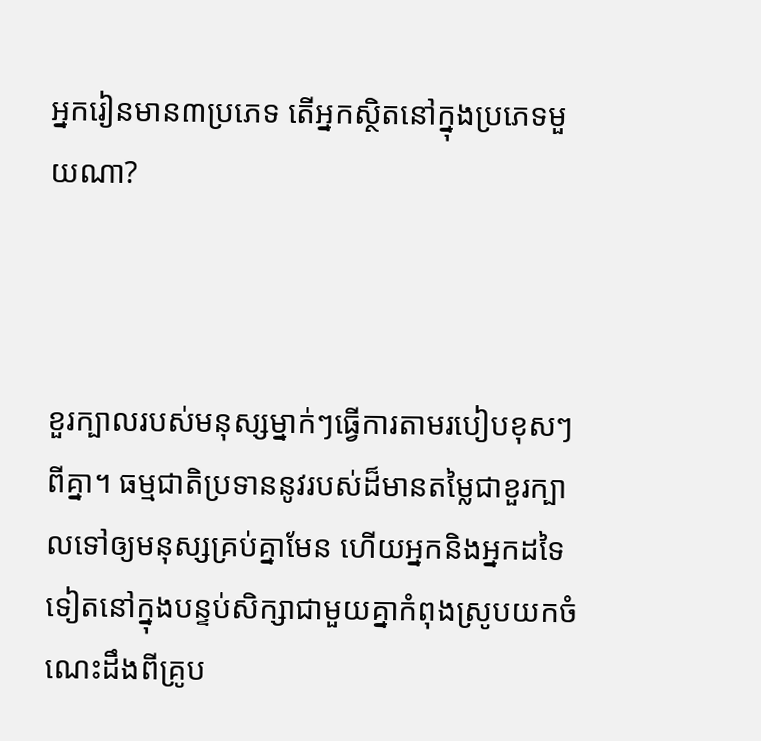អ្នករៀនមាន៣ប្រភេទ តើអ្នកស្ថិតនៅក្នុងប្រភេទមួយណា?



ខួរក្បាលរបស់មនុស្សម្នាក់ៗធ្វើការតាមរបៀបខុសៗពីគ្នា។ ធម្មជាតិប្រទាននូវរបស់ដ៏មានតម្លៃជាខួរក្បាលទៅឲ្យមនុស្សគ្រប់គ្នាមែន ហើយអ្នកនិងអ្នកដទៃទៀតនៅក្នុងបន្ទប់សិក្សាជាមួយគ្នាកំពុងស្រូបយកចំណេះដឹងពីគ្រូប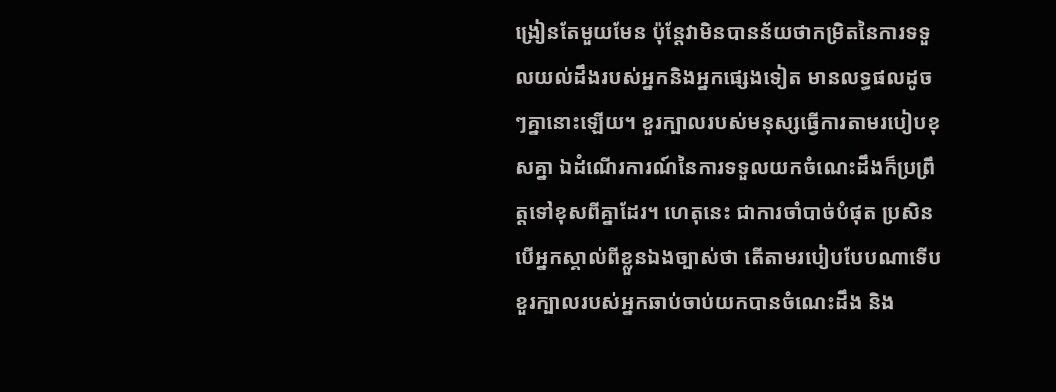ង្រៀនតែមួយមែន ប៉ុន្តែវាមិនបានន័យថាកម្រិតនៃការទទួលយល់ដឹងរបស់អ្នកនិងអ្នកផ្សេងទៀត មានលទ្ធផលដូចៗគ្នានោះឡើយ។ ខួរក្បាលរបស់មនុស្សធ្វើការតាមរបៀបខុសគ្នា ឯដំណើរការណ៍នៃការទទួលយកចំណេះដឹងក៏ប្រព្រឹត្តទៅខុសពីគ្នាដែរ។ ហេតុនេះ ជាការចាំបាច់បំផុត ប្រសិនបើអ្នកស្គាល់ពីខ្លួនឯងច្បាស់ថា តើតាមរបៀបបែបណាទើបខួរក្បាលរបស់អ្នកឆាប់ចាប់យកបានចំណេះដឹង និង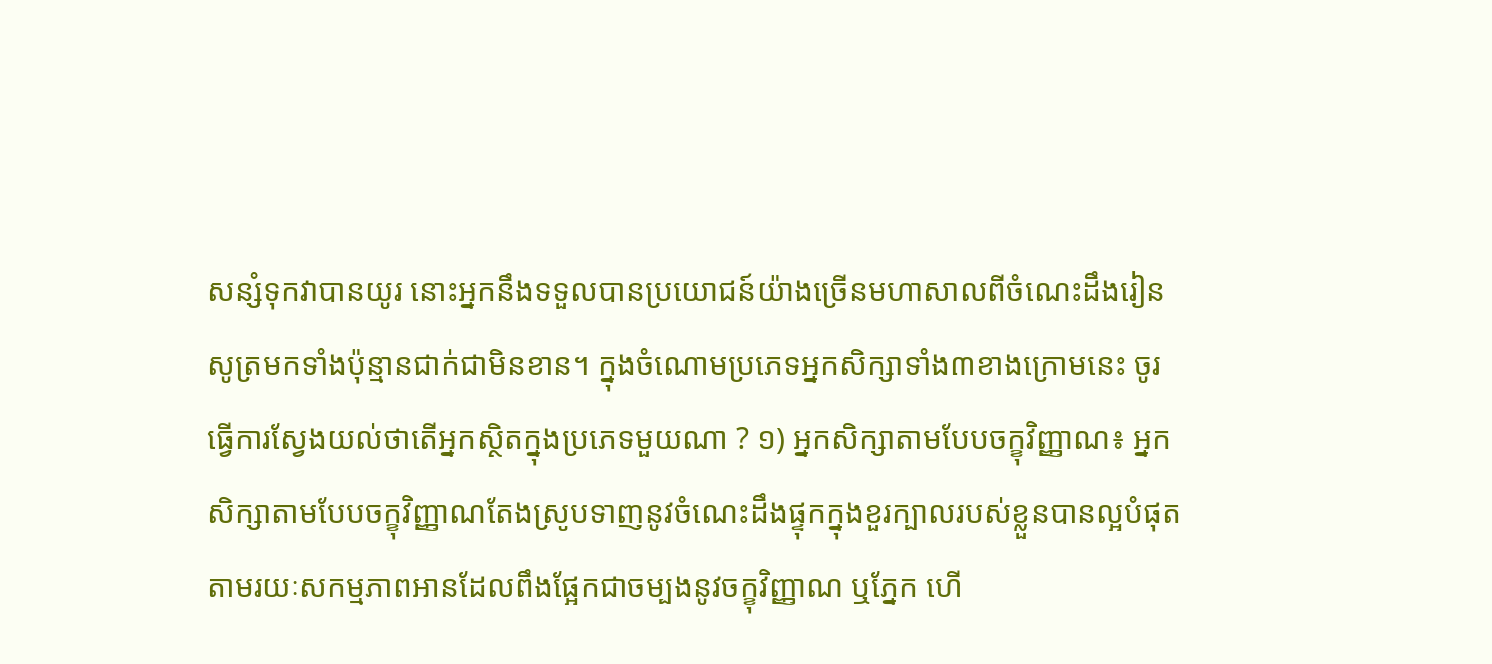សន្សំទុកវាបានយូរ នោះអ្នកនឹងទទួលបានប្រយោជន៍យ៉ាងច្រើនមហាសាលពីចំណេះដឹងរៀនសូត្រមកទាំងប៉ុន្មានជាក់ជាមិនខាន។ ក្នុងចំណោមប្រភេទអ្នកសិក្សាទាំង៣ខាងក្រោមនេះ ចូរធ្វើការស្វែងយល់ថាតើអ្នកស្ថិតក្នុងប្រភេទមួយណា ? ១) អ្នកសិក្សាតាមបែបចក្ខុវិញ្ញាណ៖ អ្នកសិក្សាតាមបែបចក្ខុវិញ្ញាណតែងស្រូបទាញនូវចំណេះដឹងផ្ទុកក្នុងខួរក្បាលរបស់ខ្លួនបានល្អបំផុត តាមរយៈសកម្មភាពអានដែលពឹងផ្អែកជាចម្បងនូវចក្ខុវិញ្ញាណ ឬភ្នែក ហើ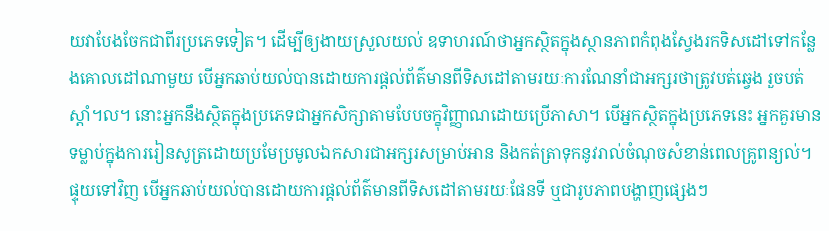យវាបែងចែកជាពីរប្រភេទទៀត។ ដើម្បីឲ្យងាយស្រួលយល់ ឧទាហរណ៍ថាអ្នកស្ថិតក្នុងស្ថានភាពកំពុងស្វែងរកទិសដៅទៅកន្លែងគោលដៅណាមួយ បើអ្នកឆាប់យល់បានដោយការផ្ដល់ព័ត៌មានពីទិសដៅតាមរយៈការណែនាំជាអក្សរថាត្រូវបត់ឆ្វេង រួចបត់ស្ដាំ។ល។ នោះអ្នកនឹងស្ថិតក្នុងប្រភេទជាអ្នកសិក្សាតាមបែបចក្ខុវិញ្ញាណដោយប្រើភាសា។ បើអ្នកស្ថិតក្នុងប្រភេទនេះ អ្នកគួរមានទម្លាប់ក្នុងការរៀនសូត្រដោយប្រមែប្រមូលឯកសារជាអក្សរសម្រាប់អាន និងកត់ត្រាទុកនូវរាល់ចំណុចសំខាន់ពេលគ្រូពន្យល់។ ផ្ទុយទៅវិញ បើអ្នកឆាប់យល់បានដោយការផ្ដល់ព័ត៌មានពីទិសដៅតាមរយៈផែនទី ឬជារូបភាពបង្ហាញផ្សេងៗ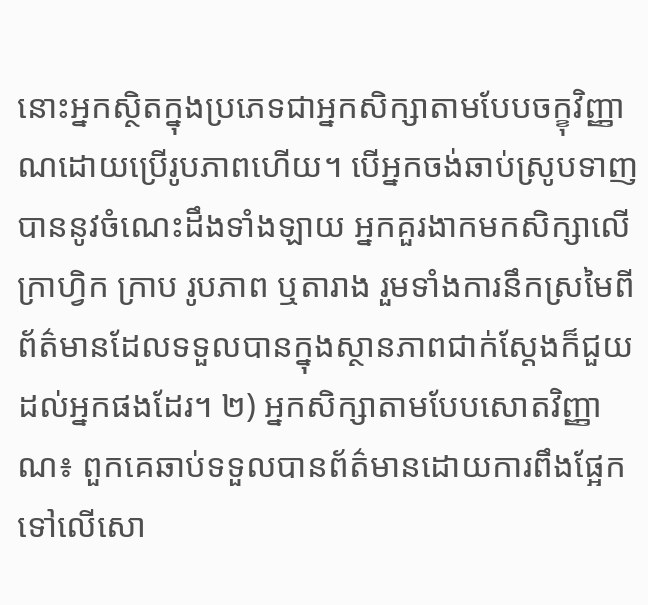នោះអ្នកស្ថិតក្នុងប្រភេទជាអ្នកសិក្សាតាមបែបចក្ខុវិញ្ញាណដោយប្រើរូបភាពហើយ។ បើអ្នកចង់ឆាប់ស្រូបទាញបាននូវចំណេះដឹងទាំងឡាយ អ្នកគួរងាកមកសិក្សាលើក្រាហ្វិក ក្រាប រូបភាព ឬតារាង រួមទាំងការនឹកស្រមៃពីព័ត៌មានដែលទទួលបានក្នុងស្ថានភាពជាក់ស្ដែងក៏ជួយដល់អ្នកផងដែរ។ ២) អ្នកសិក្សាតាមបែបសោតវិញ្ញាណ៖ ពួកគេឆាប់ទទួលបានព័ត៌មានដោយការពឹងផ្អែកទៅលើសោ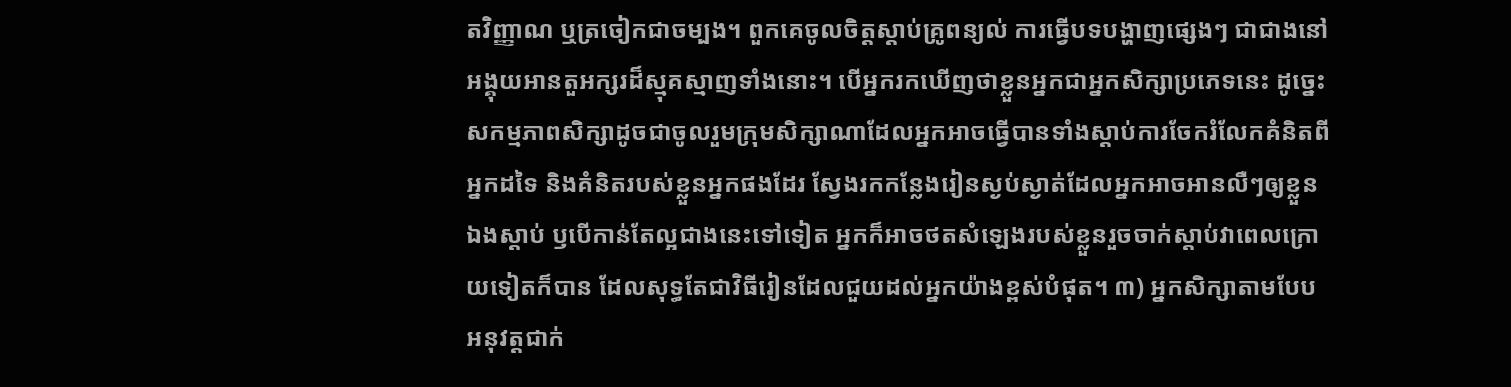តវិញ្ញាណ ឬត្រចៀកជាចម្បង។ ពួកគេចូលចិត្តស្ដាប់គ្រូពន្យល់ ការធ្វើបទបង្ហាញផ្សេងៗ ជាជាងនៅអង្គុយអានតួអក្សរដ៏ស្មុគស្មាញទាំងនោះ។ បើអ្នករកឃើញថាខ្លួនអ្នកជាអ្នកសិក្សាប្រភេទនេះ ដូច្នេះសកម្មភាពសិក្សាដូចជាចូលរួមក្រុមសិក្សាណាដែលអ្នកអាចធ្វើបានទាំងស្ដាប់ការចែករំលែកគំនិតពីអ្នកដទៃ និងគំនិតរបស់ខ្លួនអ្នកផងដែរ ស្វែងរកកន្លែងរៀនស្ងប់ស្ងាត់ដែលអ្នកអាចអានលឺៗឲ្យខ្លួនឯងស្ដាប់ ឫបើកាន់តែល្អជាងនេះទៅទៀត អ្នកក៏អាចថតសំឡេងរបស់ខ្លួនរួចចាក់ស្ដាប់វាពេលក្រោយទៀតក៏បាន ដែលសុទ្ធតែជាវិធីរៀនដែលជួយដល់អ្នកយ៉ាងខ្ពស់បំផុត។ ៣) អ្នកសិក្សាតាមបែបអនុវត្តជាក់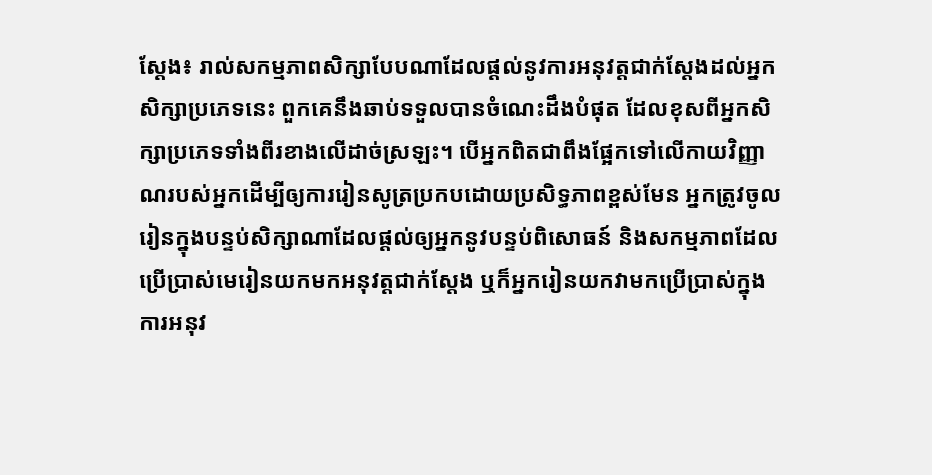ស្តែង៖ រាល់សកម្មភាពសិក្សាបែបណាដែលផ្ដល់នូវការអនុវត្តជាក់ស្ដែងដល់អ្នកសិក្សាប្រភេទនេះ ពួកគេនឹងឆាប់ទទួលបានចំណេះដឹងបំផុត ដែលខុសពីអ្នកសិក្សាប្រភេទទាំងពីរខាងលើដាច់ស្រឡះ។ បើអ្នកពិតជាពឹងផ្អែកទៅលើកាយវិញ្ញាណរបស់អ្នកដើម្បីឲ្យការរៀនសូត្រប្រកបដោយប្រសិទ្ធភាពខ្ពស់មែន អ្នកត្រូវចូលរៀនក្នុងបន្ទប់សិក្សាណាដែលផ្ដល់ឲ្យអ្នកនូវបន្ទប់ពិសោធន៍ និងសកម្មភាពដែលប្រើប្រាស់មេរៀនយកមកអនុវត្តជាក់ស្ដែង ឬក៏អ្នករៀនយកវាមកប្រើប្រាស់ក្នុងការអនុវ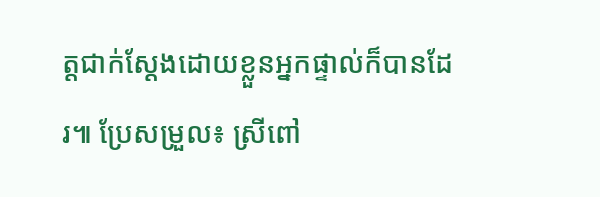ត្តជាក់ស្ដែងដោយខ្លួនអ្នកផ្ទាល់ក៏បានដែរ៕ ប្រែសម្រួល៖ ស្រីពៅ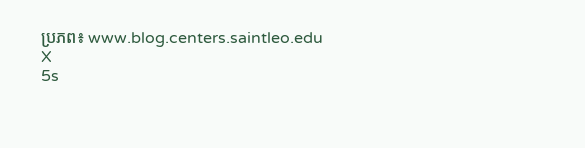ប្រភព៖ www.blog.centers.saintleo.edu
X
5s